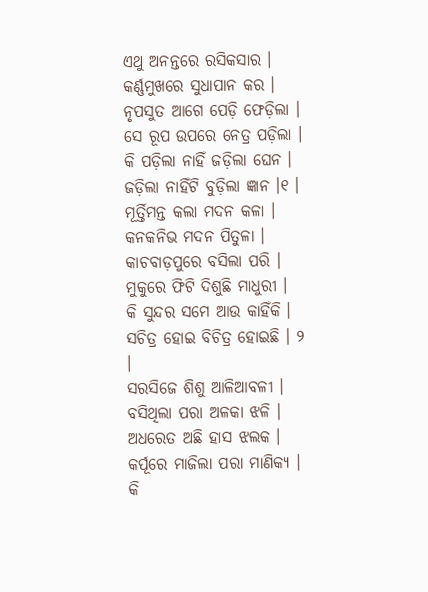ଏଥୁ ଅନନ୍ତରେ ରସିକସାର ।
କର୍ଣ୍ଣମୁଖରେ ସୁଧାପାନ କର ।
ନୃପସୁତ ଆଗେ ପେଡ଼ି ଫେଡ଼ିଲା ।
ସେ ରୂପ ଉପରେ ନେତ୍ର ପଡ଼ିଲା ।
କି ପଡ଼ିଲା ନାହିଁ ଜଡ଼ିଲା ଘେନ ।
ଜଡ଼ିଲା ନାହିଁଟି ବୁଡ଼ିଲା ଜ୍ଞାନ ।୧ ।
ମୂର୍ତ୍ତିମନ୍ତ କଲା ମଦନ କଳା ।
କନକନିଭ ମଦନ ପିତୁଳା ।
କାଚବାଡ଼ପୁରେ ବସିଲା ପରି ।
ମୁକୁରେ ଫିଟି ଦିଶୁଛି ମାଧୁରୀ ।
କି ସୁନ୍ଦର ସମେ ଆଉ କାହିଁକି ।
ସଚିତ୍ର ହୋଇ ବିଚିତ୍ର ହୋଇଛି । ୨ ।
ସରସିଜେ ଶିଶୁ ଆଳିଆବଳୀ ।
ବସିଥିଲା ପରା ଅଳକା ଝଳି ।
ଅଧରେତ ଅଛି ହାସ ଝଲକ ।
କର୍ପୂରେ ମାଜିଲା ପରା ମାଣିକ୍ୟ ।
କି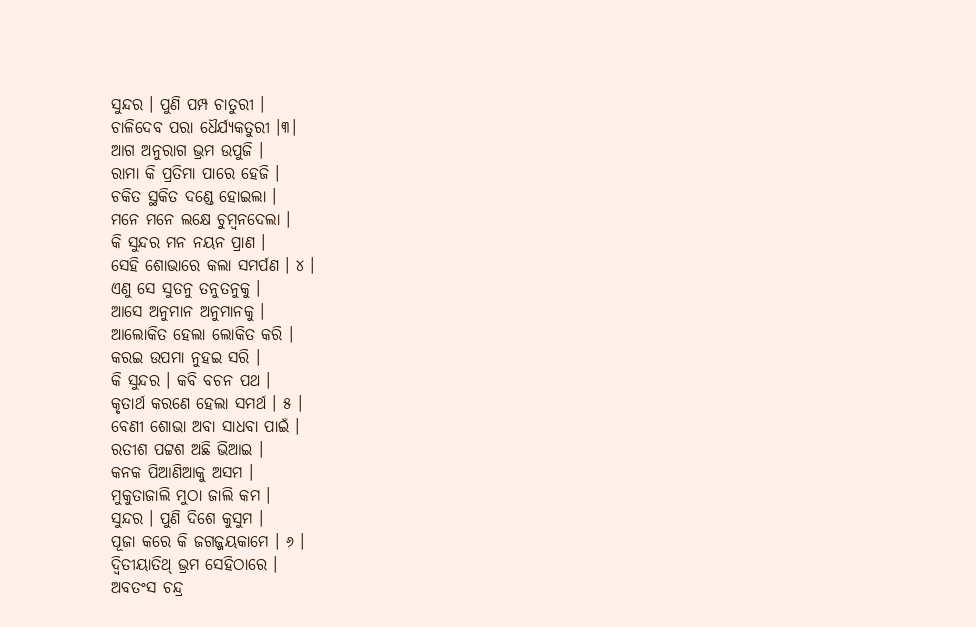ସୁନ୍ଦର । ପୁଣି ପମ୍ପ ଚାତୁରୀ ।
ଚାଳିଦେବ ପରା ଧୈର୍ଯ୍ୟକତୁରୀ ।୩।
ଆଗ ଅନୁରାଗ ଭ୍ରମ ଉପୁଜି ।
ରାମା କି ପ୍ରତିମା ପାରେ ହେଜି ।
ଚକିତ ସ୍ଥକିତ ଦଣ୍ଡେ ହୋଇଲା ।
ମନେ ମନେ ଲକ୍ଷେ ଚୁମ୍ବନଦେଲା ।
କି ସୁନ୍ଦର ମନ ନୟନ ପ୍ରାଣ ।
ସେହି ଶୋଭାରେ କଲା ସମର୍ପଣ । ୪ ।
ଏଣୁ ସେ ସୁତନୁ ତନୁତନୁକୁ ।
ଆସେ ଅନୁମାନ ଅନୁମାନକୁ ।
ଆଲୋକିତ ହେଲା ଲୋକିତ କରି ।
କରଇ ଉପମା ନୁହଇ ସରି ।
କି ସୁନ୍ଦର । କବି ବଚନ ପଥ ।
କୃତାର୍ଥ କରଣେ ହେଲା ସମର୍ଥ । ୫ ।
ବେଣୀ ଶୋଭା ଅବା ସାଧବା ପାଇଁ ।
ରତୀଶ ପଟ୍ଟଶ ଅଛି ଭିଆଇ ।
କନକ ପିଆଣିଆକୁ ଅସମ ।
ମୁକୁତାଜାଲି ମୁଠା ଜାଲି କମ ।
ସୁନ୍ଦର । ପୁଣି ଦିଶେ କୁସୁମ ।
ପୂଜା କରେ କି ଜଗଜ୍ଜୟକାମେ । ୬ ।
ଦ୍ଵିତୀୟାତିଥ୍ ଭ୍ରମ ସେହିଠାରେ ।
ଅବତଂସ ଚନ୍ଦ୍ର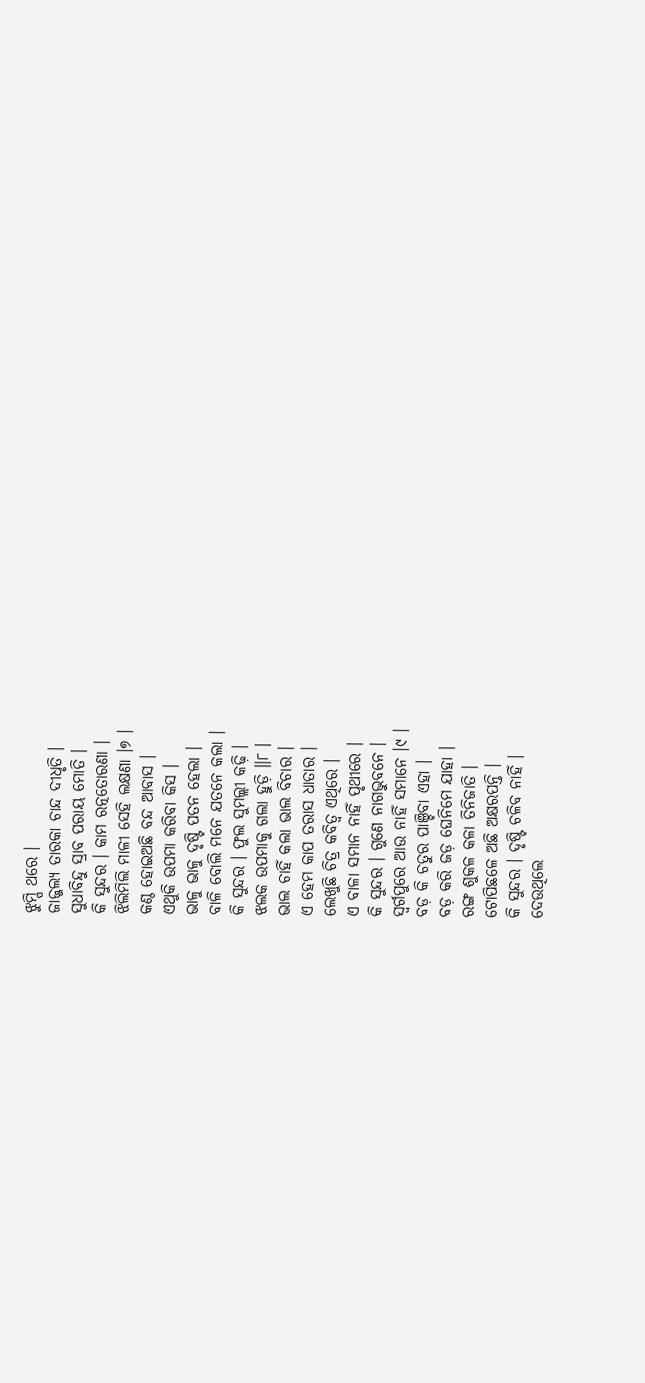ଝୁମ୍ପି ଥରେ ।
ଜାଜ୍ଜଲ୍ୟ ତାରକା ଚାନ୍ଦ ଦୀଧୃତି ।
ସୁଧାବିନ୍ଦୁ ସ୍ରାବ ପରାୟ ମୋତି ।
କି ସୁନ୍ଦର । କାମ ରତ୍ନତୋରଣା ।
ଝିଲିମିଲି ମାଳୀ ସେହି ଲକ୍ଷଣା ।୭ ।
କଣ୍ଠ ହୋଇଅଛି ବନ୍ଦ ଆବାସ ।
ଏଥୁକି ଉପମା କରିବା କିସ ।
ଭାଳୁ ଭାଳୁ ଦୃଷ୍ଟି ପତନ ହେଲା ।
ବାଳି ବୋଲି ମନେ ଯତନେ କଲା ।
କି ସୁନ୍ଦର । ଫୁଲ ସୁମଲ୍ଲୀ କଢ଼ି ।
ଝଲକ ଉପମାକୁ ଗଲା ହୁଡ଼ି ॥୮ ।
ଭାଲ ଚାହିଁ କଲା ଭାଲ ବିଚାର ।
ଏ ହେମ କାପ ତରାସ ଧାତାର ।
ଲେଖୁଛି ଚିତ୍ର କବିତ୍ବ ଏଥିରେ ।
ଏ ବାଳା ସମାନ ନାହିଁ ପୃଥୀରେ ।
କି ସୁନ୍ଦର । ଗୁଣେ ନାଗଭୁବନେ ।
ସ୍ବର୍ଗପୁରେ ଆଉ ନାହିଁ ସମାନେ ।୯ ।
ବଡ଼ କି ଚତୁର ପାଞ୍ଚିବା ଏହା ।
ବଡ଼ କରି ଜଡ଼ ଘେନିମେ ଯାହା ।
ରଙ୍ଗ ଶୁକଳ କଳା ତିନିଜାତି ।
ଟୋପିଛଳେ ଅଛି ଅକ୍ଷରପନ୍ତି ।
କି ସୁନ୍ଦର । ଦୃଷ୍ଟି ଚଳିବ ନାହିଁ ।
ଦେଉଥିଲେ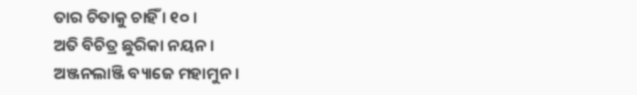ତାର ଚିତାକୁ ଚାହିଁ । ୧୦ ।
ଅତି ବିଚିତ୍ର ଛୁରିକା ନୟନ ।
ଅଞ୍ଜନଲାଞ୍ଜି ବ୍ୟାଜେ ମହାମୁନ ।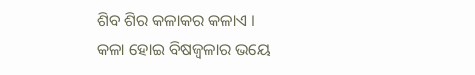ଶିବ ଶିର କଳାକର କଳାଏ ।
କଳା ହୋଇ ବିଷଜ୍ୱଳାର ଭୟେ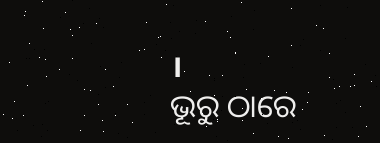।
ଭୂରୁ ଠାରେ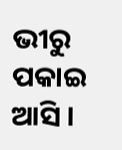ଭୀରୁ ପକାଇ ଆସି ।